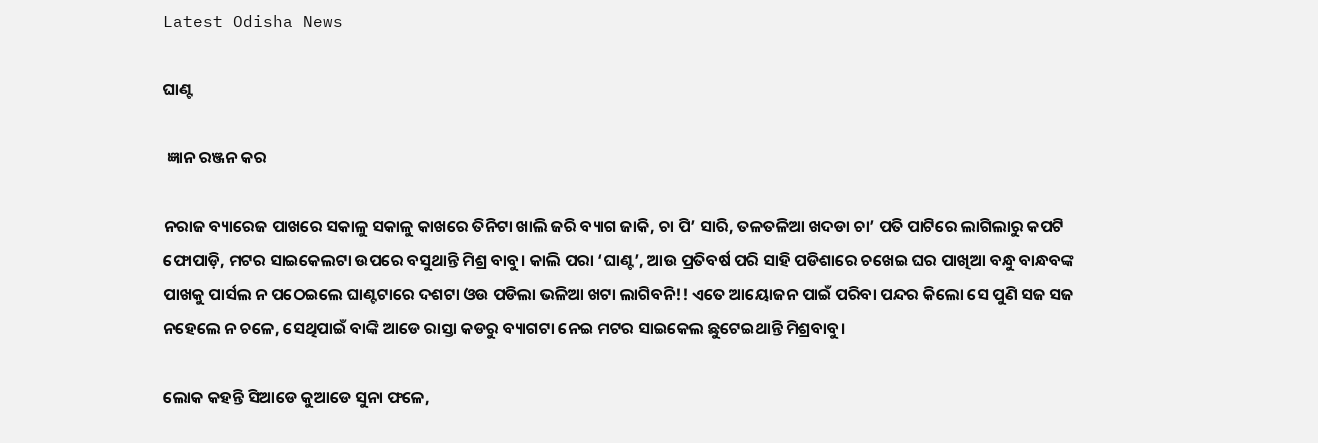Latest Odisha News

ଘାଣ୍ଟ

 ଜ୍ଞାନ ରଞ୍ଜନ କର

ନରାଜ ବ୍ୟାରେଜ ପାଖରେ ସକାଳୁ ସକାଳୁ କାଖରେ ତିନିଟା ଖାଲି ଜରି ବ୍ୟାଗ ଜାକି, ଚା ପି’ ସାରି, ତଳତଳିଆ ଖଦଡା ଚା’ ପତି ପାଟିରେ ଲାଗିଲାରୁ କପଟି ଫୋପାଡ଼ି, ମଟର ସାଇକେଲଟା ଉପରେ ବସୁଥାନ୍ତି ମିଶ୍ର ବାବୁ। କାଲି ପରା ‘ଘାଣ୍ଟ’, ଆଉ ପ୍ରତିବର୍ଷ ପରି ସାହି ପଡିଶାରେ ଚଖେଇ ଘର ପାଖିଆ ବନ୍ଧୁ ବାନ୍ଧବଙ୍କ ପାଖକୁ ପାର୍ସଲ ନ ପଠେଇଲେ ଘାଣ୍ଟଟାରେ ଦଶଟା ଓଉ ପଡିଲା ଭଳିଆ ଖଟା ଲାଗିବନି!! ଏତେ ଆୟୋଜନ ପାଇଁ ପରିବା ପନ୍ଦର କିଲୋ ସେ ପୁଣି ସଜ ସଜ ନହେଲେ ନ ଚଳେ, ସେଥିପାଇଁ ବାଙ୍କି ଆଡେ ରାସ୍ତା କଡରୁ ବ୍ୟାଗଟା ନେଇ ମଟର ସାଇକେଲ ଛୁଟେଇଥାନ୍ତି ମିଶ୍ରବାବୁ।

ଲୋକ କହନ୍ତି ସିଆଡେ କୁଆଡେ ସୁନା ଫଳେ,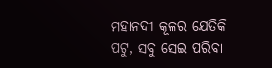ମହାନଦୀ କୂଳର ଯେତିକି ପଟୁ, ସବୁ ସେଇ ପରିବା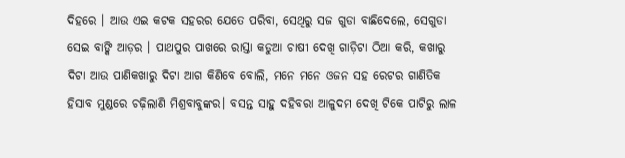ଦିହରେ । ଆଉ ଏଇ କଟକ ସହରର ଯେତେ ପରିବା, ସେଥିରୁ ସଜ ଗୁଡା ବାଛିଦେଲେ, ସେଗୁଡା ସେଇ ବାଙ୍କି ଆଡ଼ର । ପାଥପୁର ପାଖରେ ରାସ୍ତା କଡୁଆ ଚାଷୀ ଦେଖି ଗାଡ଼ିଟା ଠିଆ କରି, କଖାରୁ ଦିଟା ଆଉ ପାଣିକଖାରୁ ଦିଟା ଆଗ କିଣିବେ ବୋଲି, ମନେ ମନେ ଓଜନ ସହ ରେଟର ଗାଣିତିକ ହିସାବ ମୁଣ୍ଡରେ ଚଢ଼ିଲାଣି ମିଶ୍ରବାବୁଙ୍କର। ବସନ୍ତ ସାହୁ ଦହିବରା ଆଳୁଦମ ଦେଖି ଟିକେ ପାଟିରୁ ଲାଳ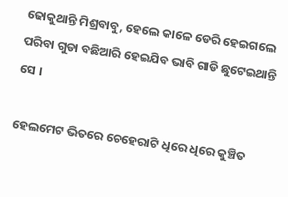ଢୋକୁଥାନ୍ତି ମିଶ୍ରବାବୁ, ହେଲେ କାଳେ ଡେରି ହେଇଗଲେ ପରିବା ଗୁଡା ବଛିଆରି ହେଇଯିବ ଭାବି ଗାଡି ଛୁଟେଇଥାନ୍ତି ସେ ।

ହେଲମେଟ ଭିତରେ ଚେହେରାଟି ଧିରେ ଧିରେ କୁଞ୍ଚିତ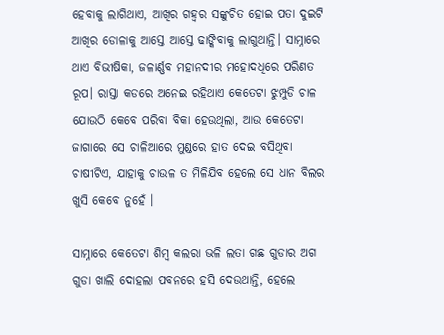ହେବାକୁ ଲାଗିଥାଏ, ଆଖିର ଗହ୍ୱର ସଙ୍କୁଚିତ ହୋଇ ପତା ଦୁଇଟି ଆଖିର ଡୋଳାକୁ ଆସ୍ତେ ଆସ୍ତେ ଢାଙ୍କିବାକୁ ଲାଗୁଥାନ୍ତି। ସାମ୍ନାରେ ଥାଏ ବିଭୀଷିକା, ଜଳାର୍ଣ୍ଣବ ମହାନଦୀର ମହୋଦଧିରେ ପରିଣତ ରୂପ। ରାସ୍ତା କଡରେ ଅନେଇ ରହିଥାଏ କେତେଟା ଝୁମ୍ପୁଡି ଚାଳ ଯୋଉଠି କେବେ ପରିବା ବିକା ହେଉଥିଲା, ଆଉ କେତେଟା ଜାଗାରେ ସେ ଚାଳିଆରେ ମୁଣ୍ଡରେ ହାତ ଦେଇ ବସିଥିବା ଚାଷୀଟିଏ, ଯାହାକୁ ଚାଉଳ ତ ମିଳିଯିବ ହେଲେ ସେ ଧାନ ବିଲର ଖୁସି କେବେ ନୁହେଁ ।

ସାମ୍ନାରେ କେତେଟା ଶିମ୍ବ କଲରା ଭଳି ଲତା ଗଛ ଗୁଡାର ଅଗ ଗୁଡା ଖାଲି ଦୋହଲା ପବନରେ ହସି ଦେଉଥାନ୍ତି, ହେଲେ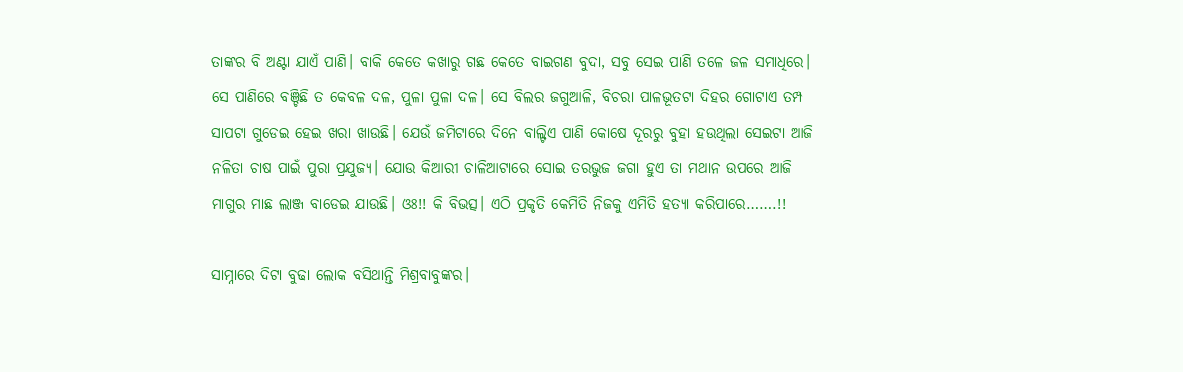ତାଙ୍କର ବି ଅଣ୍ଟା ଯାଏଁ ପାଣି। ବାକି କେତେ କଖାରୁ ଗଛ କେତେ ବାଇଗଣ ବୁଦା, ସବୁ ସେଇ ପାଣି ତଳେ ଜଳ ସମାଧିରେ। ସେ ପାଣିରେ ବଞ୍ଚିଛି ତ କେବଳ ଦଳ, ପୁଳା ପୁଳା ଦଳ। ସେ ବିଲର ଜଗୁଆଳି, ବିଚରା ପାଳଭୂତଟା ଦିହର ଗୋଟାଏ ତମ୍ପ ସାପଟା ଗୁଡେଇ ହେଇ ଖରା ଖାଉଛି। ଯେଉଁ ଜମିଟାରେ ଦିନେ ବାଲ୍ଟିଏ ପାଣି କୋଷେ ଦୂରରୁ ବୁହା ହଉଥିଲା ସେଇଟା ଆଜି ନଳିତା ଚାଷ ପାଇଁ ପୁରା ପ୍ରଯୁଜ୍ୟ। ଯୋଉ କିଆରୀ ଚାଳିଆଟାରେ ସୋଇ ତରଭୁଜ ଜଗା ହୁଏ ତା ମଥାନ ଉପରେ ଆଜି ମାଗୁର ମାଛ ଲାଞ୍ଜ ବାଡେଇ ଯାଉଛି। ଓଃ!! କି ବିଭତ୍ସ। ଏଠି ପ୍ରକୃତି କେମିତି ନିଜକୁ ଏମିତି ହତ୍ୟା କରିପାରେ…….!!

ସାମ୍ନାରେ ଦିଟା ବୁଢା ଲୋକ ବସିଥାନ୍ତି ମିଶ୍ରବାବୁଙ୍କର।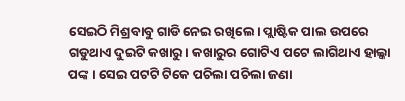ସେଇଠି ମିଶ୍ରବାବୁ ଗାଡି ନେଇ ରଖିଲେ। ପ୍ଲାଷ୍ଟିକ ପାଲ ଉପରେ ଗଡୁଥାଏ ଦୁଇଟି କଖାରୁ। କଖାରୁର ଗୋଟିଏ ପଟେ ଲାଗିଥାଏ ହାଲ୍କା ପଙ୍କ । ସେଇ ପଟଟି ଟିକେ ପଚିଲା ପଚିଲା ଜଣା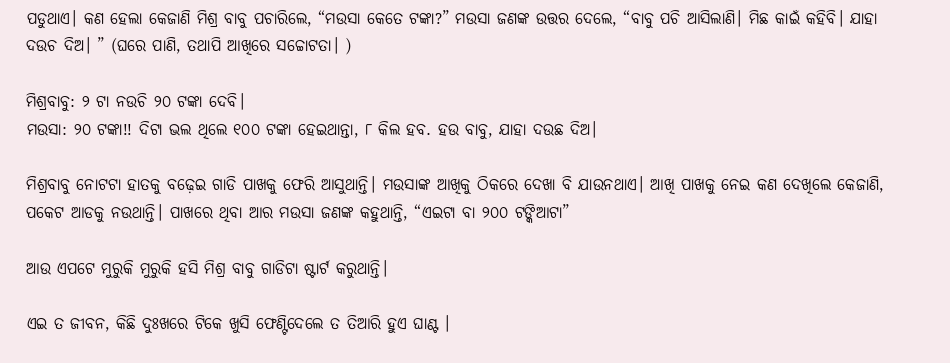ପଡୁଥାଏ। କଣ ହେଲା କେଜାଣି ମିଶ୍ର ବାବୁ ପଚାରିଲେ, “ମଉସା କେତେ ଟଙ୍କା?” ମଉସା ଜଣଙ୍କ ଉତ୍ତର ଦେଲେ, “ବାବୁ ପଚି ଆସିଲାଣି। ମିଛ କାଇଁ କହିବି। ଯାହା ଦଉଚ ଦିଅ। ” (ଘରେ ପାଣି, ତଥାପି ଆଖିରେ ସଚ୍ଚୋଟତା। )

ମିଶ୍ରବାବୁ: ୨ ଟା ନଉଚି ୨୦ ଟଙ୍କା ଦେବି।
ମଉସା: ୨୦ ଟଙ୍କା!! ଦିଟା ଭଲ ଥିଲେ ୧୦୦ ଟଙ୍କା ହେଇଥାନ୍ତା, ୮ କିଲ ହବ. ହଉ ବାବୁ, ଯାହା ଦଉଛ ଦିଅ।

ମିଶ୍ରବାବୁ ନୋଟଟା ହାତକୁ ବଢ଼େଇ ଗାଡି ପାଖକୁ ଫେରି ଆସୁଥାନ୍ତି। ମଉସାଙ୍କ ଆଖିକୁ ଠିକରେ ଦେଖା ବି ଯାଉନଥାଏ। ଆଖି ପାଖକୁ ନେଇ କଣ ଦେଖିଲେ କେଜାଣି, ପକେଟ ଆଡକୁ ନଉଥାନ୍ତି। ପାଖରେ ଥିବା ଆର ମଉସା ଜଣଙ୍କ କହୁଥାନ୍ତି, “ଏଇଟା ବା ୨୦୦ ଟଙ୍କିଆଟା”

ଆଉ ଏପଟେ ମୁରୁକି ମୁରୁକି ହସି ମିଶ୍ର ବାବୁ ଗାଡିଟା ଷ୍ଟାର୍ଟ କରୁଥାନ୍ତି।

ଏଇ ତ ଜୀବନ, କିଛି ଦୁଃଖରେ ଟିକେ ଖୁସି ଫେଣ୍ଟିଦେଲେ ତ ତିଆରି ହୁଏ ଘାଣ୍ଟ ।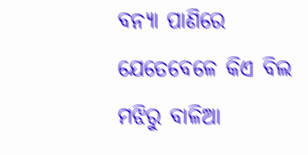ବନ୍ୟା ପାଣିରେ ଯେତେବେଳେ କିଏ ବିଲ ମଝିରୁ ବାଳିଆ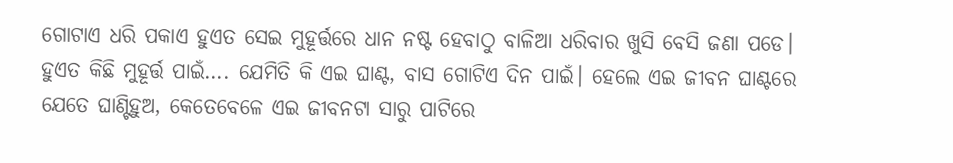ଗୋଟାଏ ଧରି ପକାଏ ହୁଏତ ସେଇ ମୁହୂର୍ତ୍ତରେ ଧାନ ନଷ୍ଟ ହେବାଠୁ ବାଳିଆ ଧରିବାର ଖୁସି ବେସି ଜଣା ପଡେ। ହୁଏତ କିଛି ମୁହୂର୍ତ୍ତ ପାଇଁ…. ଯେମିତି କି ଏଇ ଘାଣ୍ଟ, ବାସ ଗୋଟିଏ ଦିନ ପାଇଁ। ହେଲେ ଏଇ ଜୀବନ ଘାଣ୍ଟରେ ଯେତେ ଘାଣ୍ଟିହୁଅ, କେତେବେଳେ ଏଇ ଜୀବନଟା ସାରୁ ପାଟିରେ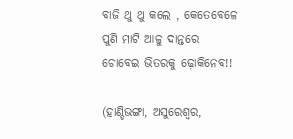ବାଜି ଥୁ ଥୁ କଲେ , କେତେବେଳେ ପୁଣି ମାଟି ଆଳୁ ଦାନ୍ତରେ ଚୋବେଇ ଭିତରକୁ ଢ଼ୋକିନେବ!!

(ହାଣ୍ଡିଭଙ୍ଗା, ଅସୁରେଶ୍ୱର,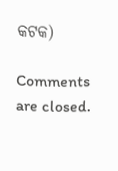କଟକ)

Comments are closed.